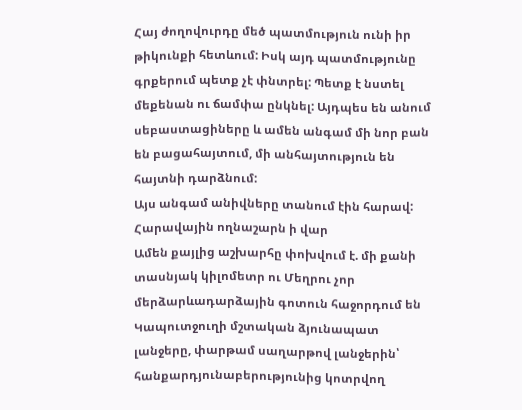Հայ ժողովուրդը մեծ պատմություն ունի իր թիկունքի հետևում: Իսկ այդ պատմությունը գրքերում պետք չէ փնտրել: Պետք է նստել մեքենան ու ճամփա ընկնել: Այդպես են անում սեբաստացիները և ամեն անգամ մի նոր բան են բացահայտում, մի անհայտություն են հայտնի դարձնում:
Այս անգամ անիվները տանում էին հարավ:
Հարավային ողնաշարն ի վար
Ամեն քայլից աշխարհը փոխվում է. մի քանի տասնյակ կիլոմետր ու Մեղրու չոր մերձարևադարձային գոտուն հաջորդում են Կապուտջուղի մշտական ձյունապատ լանջերը, փարթամ սաղարթով լանջերին՝ հանքարդյունաբերությունից կոտրվող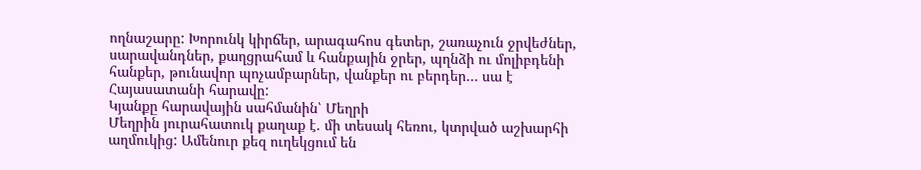ողնաշարը: Խորունկ կիրճեր, արագահոս գետեր, շառաչուն ջրվեժներ, սարավանդներ, քաղցրահամ և հանքային ջրեր, պղնձի ու մոլիբդենի հանքեր, թունավոր պոչամբարներ, վանքեր ու բերդեր… սա է Հայասատանի հարավը:
Կյանքը հարավային սահմանին՝ Մեղրի
Մեղրին յուրահատուկ քաղաք է. մի տեսակ հեռու, կտրված աշխարհի աղմուկից: Ամենուր քեզ ուղեկցում են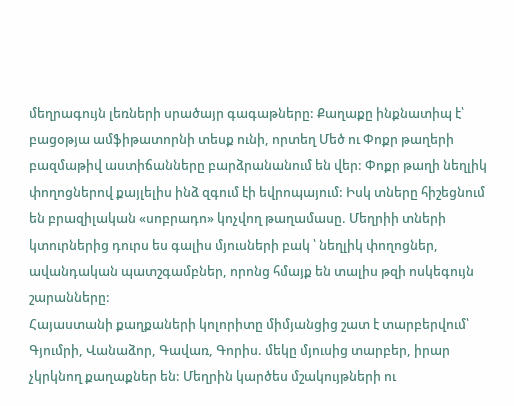մեղրագույն լեռների սրածայր գագաթները: Քաղաքը ինքնատիպ է՝ բացօթյա ամֆիթատորնի տեսք ունի, որտեղ Մեծ ու Փոքր թաղերի բազմաթիվ աստիճանները բարձրանանում են վեր: Փոքր թաղի նեղլիկ փողոցներով քայլելիս ինձ զգում էի եվրոպայում: Իսկ տները հիշեցնում են բրազիլական «սոբրադո» կոչվող թաղամասը. Մեղրիի տների կտուրներից դուրս ես գալիս մյուսների բակ ՝ նեղլիկ փողոցներ, ավանդական պատշգամբներ, որոնց հմայք են տալիս թզի ոսկեգույն շարանները:
Հայաստանի քաղքաների կոլորիտը միմյանցից շատ է տարբերվում՝ Գյումրի, Վանաձոր, Գավառ, Գորիս. մեկը մյուսից տարբեր, իրար չկրկնող քաղաքներ են: Մեղրին կարծես մշակույթների ու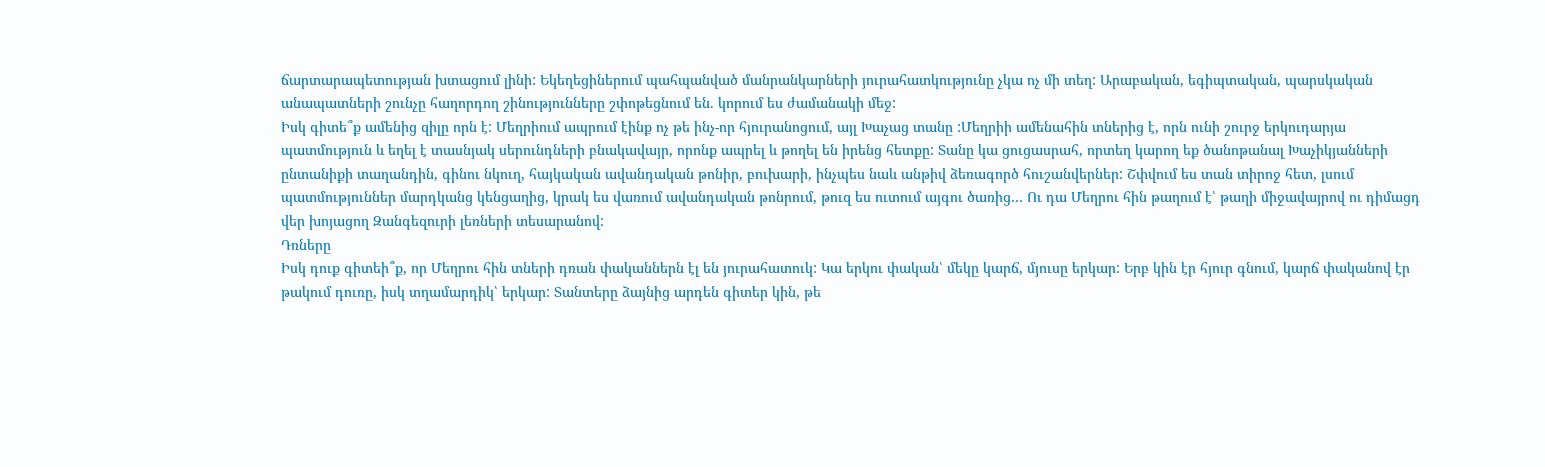ճարտարապետության խտացում լինի: Եկեղեցիներում պահպանված մանրանկարների յուրահատկությունը չկա ոչ մի տեղ: Արաբական, եգիպտական, պարսկական անապատների շունչը հաղորդող շինությունները շփոթեցնում են. կորում ես ժամանակի մեջ:
Իսկ գիտե՞ք ամենից զիլը որն է: Մեղրիում ապրում էինք ոչ թե ինչ-որ հյուրանոցում, այլ Խաչաց տանը :Մեղրիի ամենահին տներից է, որն ունի շուրջ երկուդարյա պատմություն և եղել է տասնյակ սերունդների բնակավայր, որոնք ապրել և թողել են իրենց հետքը: Տանը կա ցուցասրահ, որտեղ կարող եք ծանոթանալ Խաչիկյանների ընտանիքի տաղանդին, գինու նկուղ, հայկական ավանդական թոնիր, բուխարի, ինչպես նաև անթիվ ձեռագործ հուշանվերներ: Շփվում ես տան տիրոջ հետ, լսում պատմություններ մարդկանց կենցաղից, կրակ ես վառում ավանդական թոնրում, թուզ ես ուտում այգու ծառից… Ու դա Մեղրու հին թաղում է՝ թաղի միջավայրով ու դիմացդ վեր խոյացող Զանգեզուրի լեռների տեսարանով:
Դռները
Իսկ դուք գիտեի՞ք, որ Մեղրու հին տների դռան փականներն էլ են յուրահատուկ: Կա երկու փական՝ մեկը կարճ, մյուսը երկար: Երբ կին էր հյուր գնում, կարճ փականով էր թակում դուռը, իսկ տղամարդիկ՝ երկար: Տանտերը ձայնից արդեն գիտեր կին, թե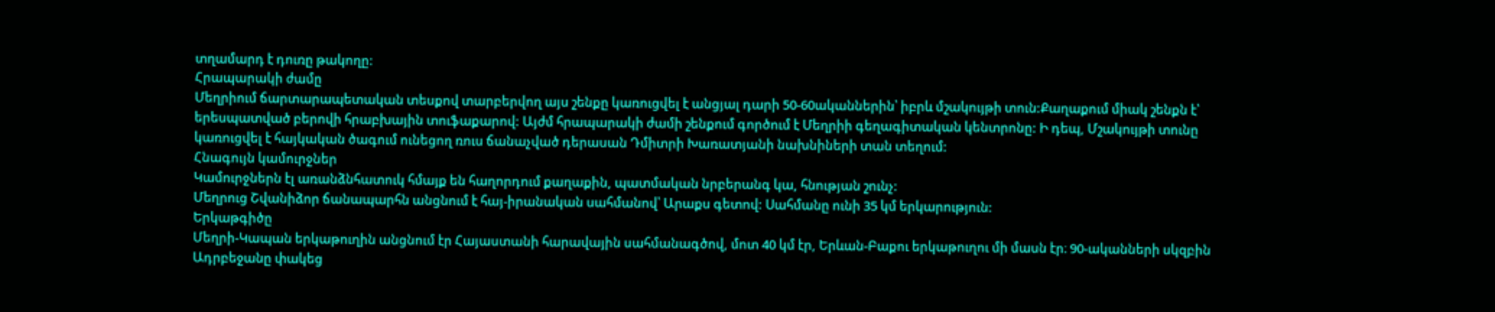տղամարդ է դուռը թակողը:
Հրապարակի ժամը
Մեղրիում ճարտարապետական տեսքով տարբերվող այս շենքը կառուցվել է անցյալ դարի 50-60ականներին՝ իբրև մշակույթի տուն:Քաղաքում միակ շենքն է՝ երեսպատված բերովի հրաբխային տուֆաքարով: Այժմ հրապարակի ժամի շենքում գործում է Մեղրիի գեղագիտական կենտրոնը: Ի դեպ, Մշակույթի տունը կառուցվել է հայկական ծագում ունեցող ռուս ճանաչված դերասան Դմիտրի Խառատյանի նախնիների տան տեղում:
Հնագույն կամուրջներ
Կամուրջներն էլ առանձնհատուկ հմայք են հաղորդում քաղաքին, պատմական նրբերանգ կա, հնության շունչ:
Մեղրուց Շվանիձոր ճանապարհն անցնում է հայ-իրանական սահմանով՝ Արաքս գետով: Սահմանը ունի 35 կմ երկարություն:
Երկաթգիծը
Մեղրի-Կապան երկաթուղին անցնում էր Հայաստանի հարավային սահմանագծով, մոտ 40 կմ էր, Երևան-Բաքու երկաթուղու մի մասն էր։ 90-ականների սկզբին Ադրբեջանը փակեց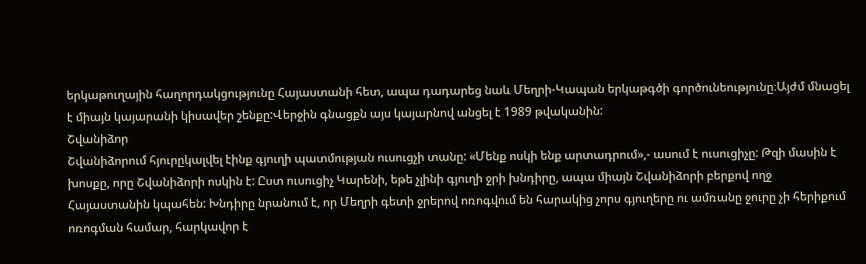երկաթուղային հաղորդակցությունը Հայաստանի հետ, ապա դադարեց նաև Մեղրի-Կապան երկաթգծի գործունեությունը։Այժմ մնացել է միայն կայարանի կիսավեր շենքը:Վերջին գնացքն այս կայարնով անցել է 1989 թվականին:
Շվանիձոր
Շվանիձորում հյուրըկալվել էինք գյուղի պատմության ուսուցչի տանը: «Մենք ոսկի ենք արտադրում»,- ասում է ուսուցիչը: Թզի մասին է խոսքը, որը Շվանիձորի ոսկին է: Ըստ ուսուցիչ Կարենի, եթե չլինի գյուղի ջրի խնդիրը, ապա միայն Շվանիձորի բերքով ողջ Հայաստանին կպահեն: Խնդիրը նրանում է, որ Մեղրի գետի ջրերով ոռոգվում են հարակից չորս գյուղերը ու ամռանը ջուրը չի հերիքում ոռոգման համար, հարկավոր է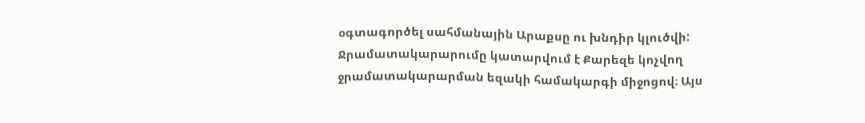օգտագործել սահմանային Արաքսը ու խնդիր կլուծվի: Ջրամատակարարումը կատարվում է Քարեզե կոչվող ջրամատակարարման եզակի համակարգի միջոցով։ Այս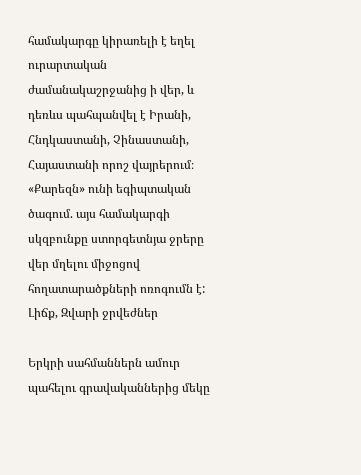համակարգը կիրառելի է եղել ուրարտական ժամանակաշրջանից ի վեր, և դեռևս պահպանվել է Իրանի, Հնդկաստանի, Չինաստանի, Հայաստանի որոշ վայրերում։ «Քարեզն» ունի եգիպտական ծագում. այս համակարգի սկզբունքը ստորգետնյա ջրերը վեր մղելու միջոցով հողատարածքների ոռոգումն է:
Լիճք, Զվարի ջրվեժներ

Երկրի սահմաններն ամուր պահելու գրավականներից մեկը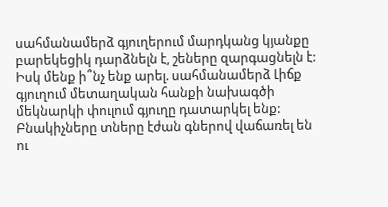սահմանամերձ գյուղերում մարդկանց կյանքը բարեկեցիկ դարձնելն է, շեները զարգացնելն է: Իսկ մենք ի՞նչ ենք արել. սահմանամերձ Լիճք գյուղում մետաղական հանքի նախագծի մեկնարկի փուլում գյուղը դատարկել ենք: Բնակիչները տները էժան գներով վաճառել են ու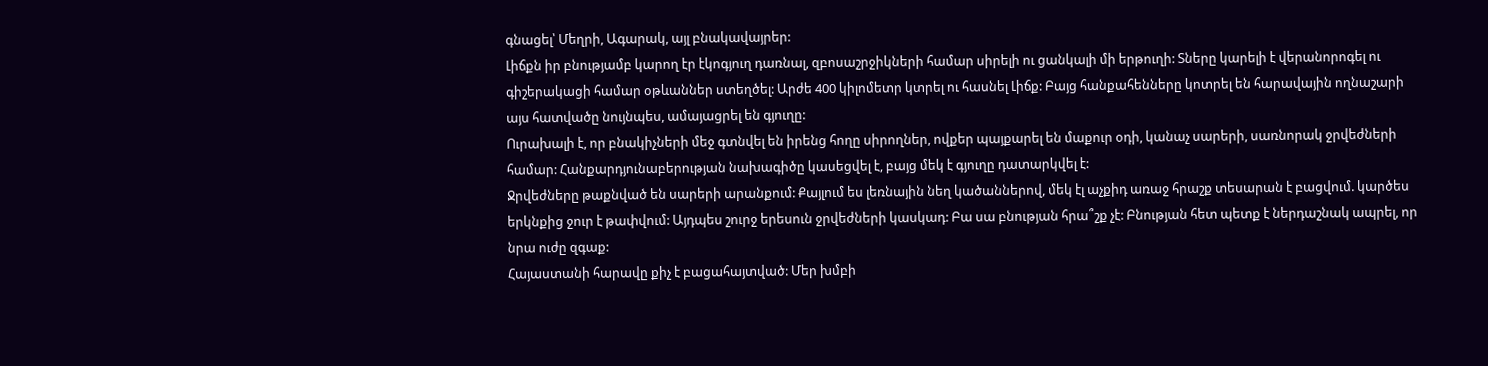գնացել՝ Մեղրի, Ագարակ, այլ բնակավայրեր:
Լիճքն իր բնությամբ կարող էր էկոգյուղ դառնալ, զբոսաշրջիկների համար սիրելի ու ցանկալի մի երթուղի: Տները կարելի է վերանորոգել ու գիշերակացի համար օթևաններ ստեղծել: Արժե 400 կիլոմետր կտրել ու հասնել Լիճք: Բայց հանքահենները կոտրել են հարավային ողնաշարի այս հատվածը նույնպես, ամայացրել են գյուղը:
Ուրախալի է, որ բնակիչների մեջ գտնվել են իրենց հողը սիրողներ, ովքեր պայքարել են մաքուր օդի, կանաչ սարերի, սառնորակ ջրվեժների համար: Հանքարդյունաբերության նախագիծը կասեցվել է, բայց մեկ է գյուղը դատարկվել է:
Ջրվեժները թաքնված են սարերի արանքում: Քայլում ես լեռնային նեղ կածաններով, մեկ էլ աչքիդ առաջ հրաշք տեսարան է բացվում. կարծես երկնքից ջուր է թափվում: Այդպես շուրջ երեսուն ջրվեժների կասկադ: Բա սա բնության հրա՞շք չէ: Բնության հետ պետք է ներդաշնակ ապրել, որ նրա ուժը զգաք:
Հայաստանի հարավը քիչ է բացահայտված: Մեր խմբի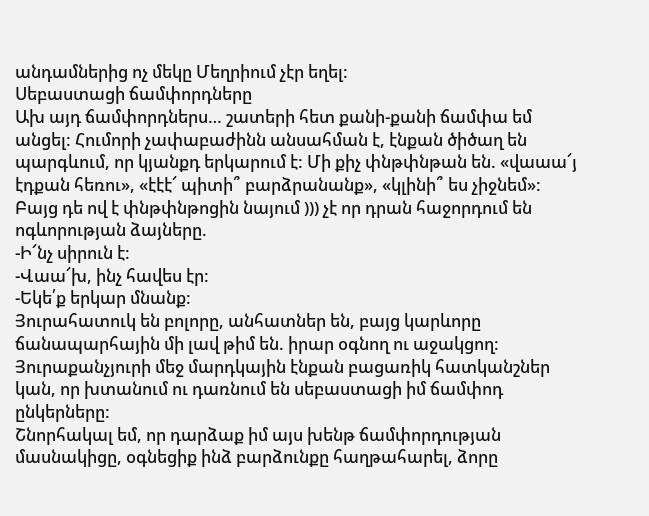անդամներից ոչ մեկը Մեղրիում չէր եղել:
Սեբաստացի ճամփորդները
Ախ այդ ճամփորդներս… շատերի հետ քանի-քանի ճամփա եմ անցել: Հումորի չափաբաժինն անսահման է, էնքան ծիծաղ են պարգևում, որ կյանքդ երկարում է: Մի քիչ փնթփնթան են. «վաաա՜յ էդքան հեռու», «էէէ՜ պիտի՞ բարձրանանք», «կլինի՞ ես չիջնեմ»: Բայց դե ով է փնթփնթոցին նայում ))) չէ որ դրան հաջորդում են ոգևորության ձայները.
-Ի՜նչ սիրուն է:
-Վաա՜խ, ինչ հավես էր:
-Եկե՛ք երկար մնանք:
Յուրահատուկ են բոլորը, անհատներ են, բայց կարևորը ճանապարհային մի լավ թիմ են. իրար օգնող ու աջակցող: Յուրաքանչյուրի մեջ մարդկային էնքան բացառիկ հատկանշներ կան, որ խտանում ու դառնում են սեբաստացի իմ ճամփոդ ընկերները:
Շնորհակալ եմ, որ դարձաք իմ այս խենթ ճամփորդության մասնակիցը, օգնեցիք ինձ բարձունքը հաղթահարել, ձորը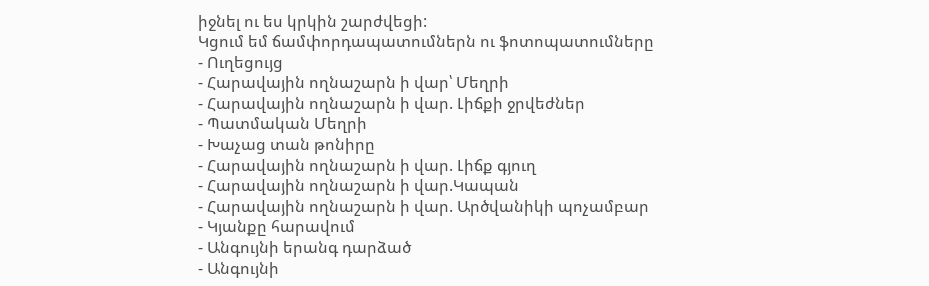իջնել ու ես կրկին շարժվեցի:
Կցում եմ ճամփորդապատումներն ու ֆոտոպատումները
- Ուղեցույց
- Հարավային ողնաշարն ի վար՝ Մեղրի
- Հարավային ողնաշարն ի վար. Լիճքի ջրվեժներ
- Պատմական Մեղրի
- Խաչաց տան թոնիրը
- Հարավային ողնաշարն ի վար. Լիճք գյուղ
- Հարավային ողնաշարն ի վար.Կապան
- Հարավային ողնաշարն ի վար. Արծվանիկի պոչամբար
- Կյանքը հարավում
- Անգույնի երանգ դարձած
- Անգույնի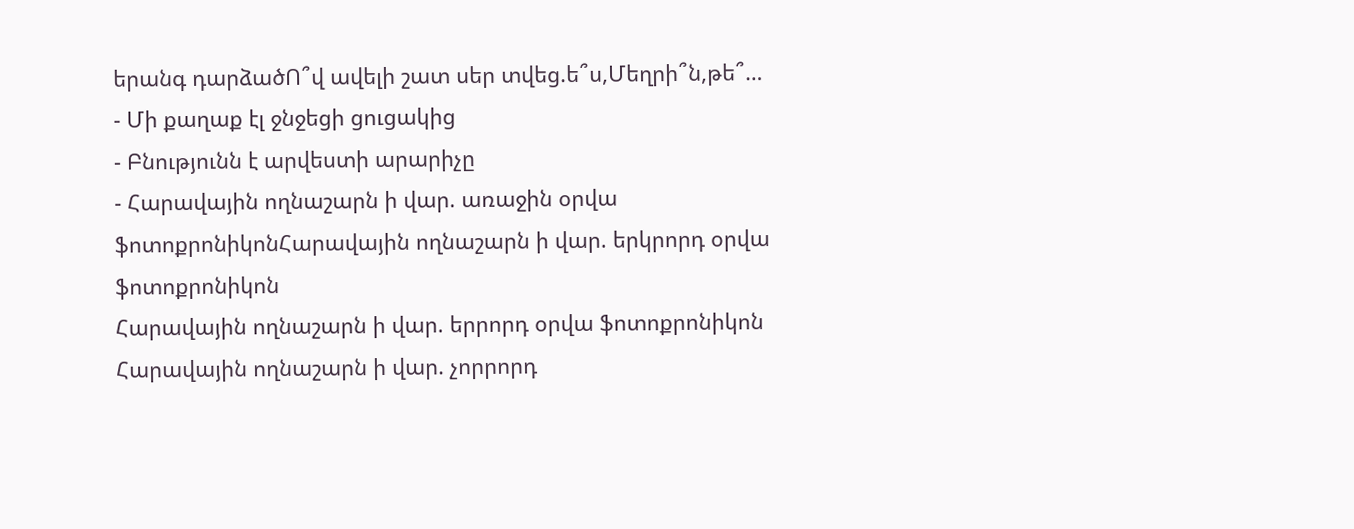երանգ դարձածՈ՞վ ավելի շատ սեր տվեց.ե՞ս,Մեղրի՞ն,թե՞…
- Մի քաղաք էլ ջնջեցի ցուցակից
- Բնությունն է արվեստի արարիչը
- Հարավային ողնաշարն ի վար. առաջին օրվա ֆոտոքրոնիկոնՀարավային ողնաշարն ի վար. երկրորդ օրվա ֆոտոքրոնիկոն
Հարավային ողնաշարն ի վար. երրորդ օրվա ֆոտոքրոնիկոն
Հարավային ողնաշարն ի վար. չորրորդ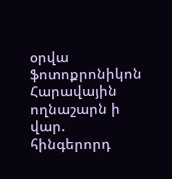օրվա ֆոտոքրոնիկոն
Հարավային ողնաշարն ի վար. հինգերորդ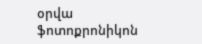օրվա ֆոտոքրոնիկոն